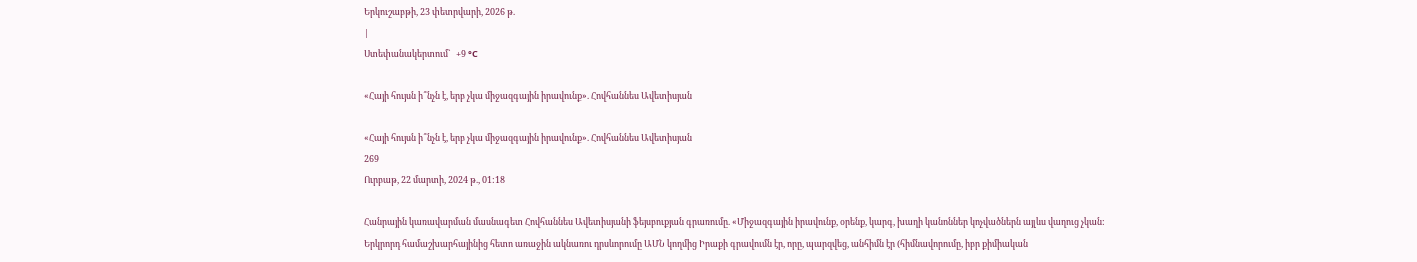Երկուշաբթի, 23 փետրվարի, 2026 թ.
|
Ստեփանակերտում`   +9 °C

«Հայի հույսն ի՞նչն է, երբ չկա միջազգային իրավունք». Հովհաննես Ավետիսյան

«Հայի հույսն ի՞նչն է, երբ չկա միջազգային իրավունք». Հովհաննես Ավետիսյան
269
Ուրբաթ, 22 մարտի, 2024 թ., 01:18

Հանրային կառավարման մասնագետ Հովհաննես Ավետիսյանի ֆեյսբուքյան գրառումը. «Միջազգային իրավունք, օրենք, կարգ, խաղի կանոններ կոչվածներն այլևս վաղուց չկան:
Երկրորդ համաշխարհայինից հետո առաջին ակնառու դրսևորումը ԱՄՆ կողմից Իրաքի գրավումն էր, որը, պարզվեց, անհիմն էր (հիմնավորումը, իբր քիմիական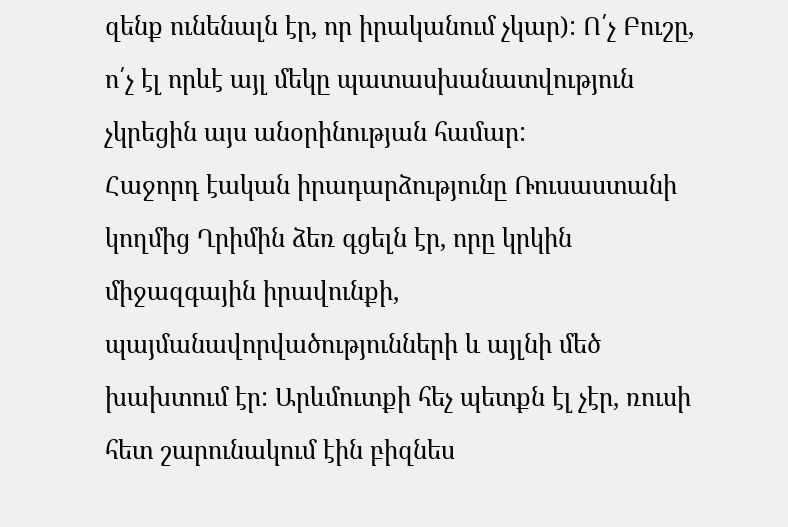զենք ունենալն էր, որ իրականում չկար): Ո՛չ Բուշը, ո՛չ էլ որևէ այլ մեկը պատասխանատվություն չկրեցին այս անօրինության համար:
Հաջորդ էական իրադարձությունը Ռուսաստանի կողմից Ղրիմին ձեռ գցելն էր, որը կրկին միջազգային իրավունքի, պայմանավորվածությունների և այլնի մեծ խախտում էր: Արևմուտքի հեչ պետքն էլ չէր, ռուսի հետ շարունակում էին բիզնես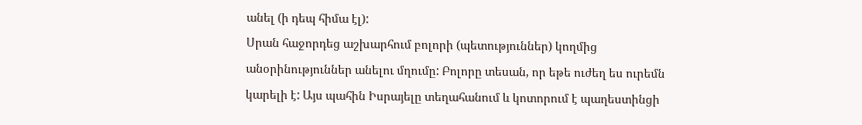անել (ի դեպ հիմա էլ):
Սրան հաջորդեց աշխարհում բոլորի (պետություններ) կողմից անօրինություններ անելու մղումը: Բոլորը տեսան, որ եթե ուժեղ ես ուրեմն կարելի է: Այս պահին Իսրայելը տեղահանում և կոտորում է պաղեստինցի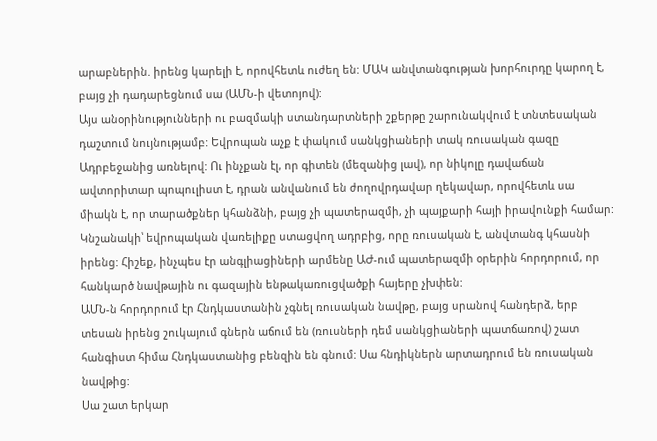արաբներին. իրենց կարելի է, որովհետև ուժեղ են: ՄԱԿ անվտանգության խորհուրդը կարող է, բայց չի դադարեցնում սա (ԱՄՆ-ի վետոյով):
Այս անօրինությունների ու բազմակի ստանդարտների շքերթը շարունակվում է տնտեսական դաշտում նույնությամբ: Եվրոպան աչք է փակում սանկցիաների տակ ռուսական գազը Ադրբեջանից առնելով: Ու ինչքան էլ, որ գիտեն (մեզանից լավ), որ նիկոլը դավաճան ավտորիտար պոպուլիստ է, դրան անվանում են ժողովրդավար ղեկավար, որովհետև սա միակն է, որ տարածքներ կհանձնի, բայց չի պատերազմի, չի պայքարի հայի իրավունքի համար: Կնշանակի՝ եվրոպական վառելիքը ստացվող ադրբից, որը ռուսական է, անվտանգ կհասնի իրենց: Հիշեք, ինչպես էր անգլիացիների արմենը ԱԺ-ում պատերազմի օրերին հորդորում, որ հանկարծ նավթային ու գազային ենթակառուցվածքի հայերը չխփեն:
ԱՄՆ-ն հորդորում էր Հնդկաստանին չգնել ռուսական նավթը, բայց սրանով հանդերձ, երբ տեսան իրենց շուկայում գներն աճում են (ռուսների դեմ սանկցիաների պատճառով) շատ հանգիստ հիմա Հնդկաստանից բենզին են գնում: Սա հնդիկներն արտադրում են ռուսական նավթից:
Սա շատ երկար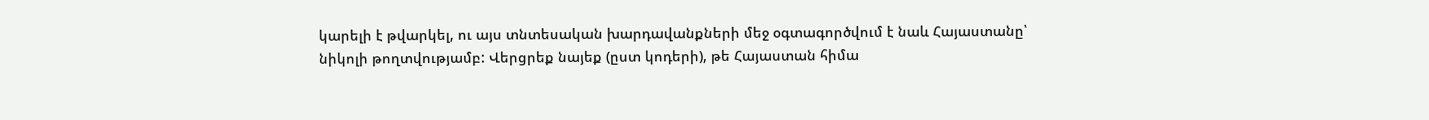կարելի է թվարկել, ու այս տնտեսական խարդավանքների մեջ օգտագործվում է նաև Հայաստանը՝ նիկոլի թողտվությամբ: Վերցրեք նայեք (ըստ կոդերի), թե Հայաստան հիմա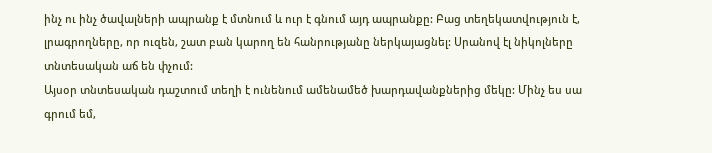ինչ ու ինչ ծավալների ապրանք է մտնում և ուր է գնում այդ ապրանքը: Բաց տեղեկատվություն է, լրագրողները, որ ուզեն, շատ բան կարող են հանրությանը ներկայացնել: Սրանով էլ նիկոլները տնտեսական աճ են փչում:
Այսօր տնտեսական դաշտում տեղի է ունենում ամենամեծ խարդավանքներից մեկը: Մինչ ես սա գրում եմ,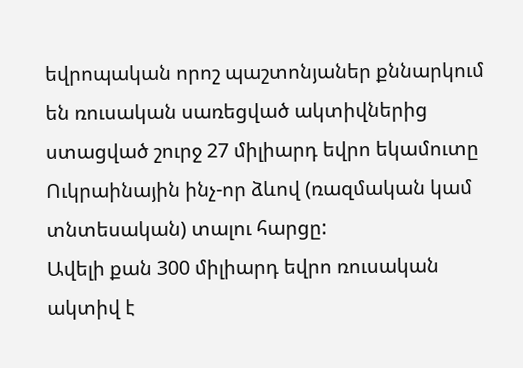եվրոպական որոշ պաշտոնյաներ քննարկում են ռուսական սառեցված ակտիվներից ստացված շուրջ 27 միլիարդ եվրո եկամուտը Ուկրաինային ինչ-որ ձևով (ռազմական կամ տնտեսական) տալու հարցը:
Ավելի քան 300 միլիարդ եվրո ռուսական ակտիվ է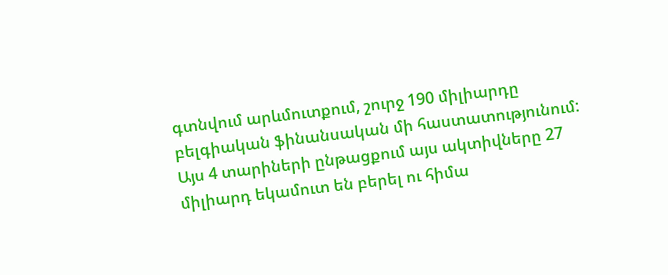գտնվում արևմուտքում, շուրջ 190 միլիարդը բելգիական ֆինանսական մի հաստատությունում:
Այս 4 տարիների ընթացքում այս ակտիվները 27 միլիարդ եկամուտ են բերել ու հիմա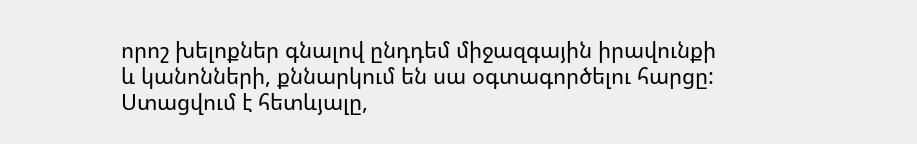որոշ խելոքներ գնալով ընդդեմ միջազգային իրավունքի և կանոնների, քննարկում են սա օգտագործելու հարցը:
Ստացվում է հետևյալը,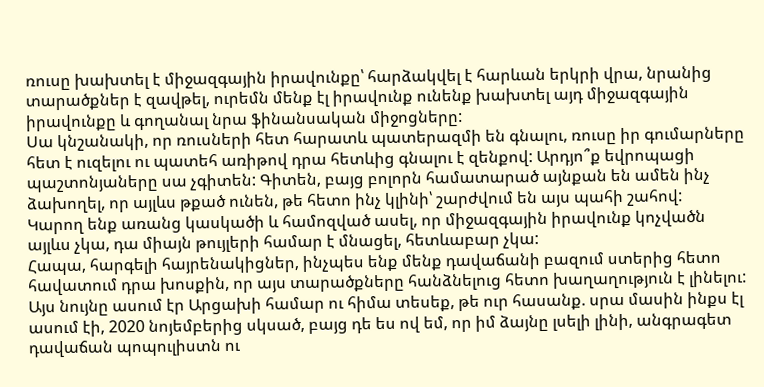ռուսը խախտել է միջազգային իրավունքը՝ հարձակվել է հարևան երկրի վրա, նրանից տարածքներ է զավթել, ուրեմն մենք էլ իրավունք ունենք խախտել այդ միջազգային իրավունքը և գողանալ նրա ֆինանսական միջոցները:
Սա կնշանակի, որ ռուսների հետ հարատև պատերազմի են գնալու, ռուսը իր գումարները հետ է ուզելու ու պատեհ առիթով դրա հետևից գնալու է զենքով: Արդյո՞ք եվրոպացի պաշտոնյաները սա չգիտեն: Գիտեն, բայց բոլորն համատարած այնքան են ամեն ինչ ձախողել, որ այլևս թքած ունեն, թե հետո ինչ կլինի՝ շարժվում են այս պահի շահով:
Կարող ենք առանց կասկածի և համոզված ասել, որ միջազգային իրավունք կոչվածն այլևս չկա, դա միայն թույլերի համար է մնացել, հետևաբար չկա:
Հապա, հարգելի հայրենակիցներ, ինչպես ենք մենք դավաճանի բազում ստերից հետո հավատում դրա խոսքին, որ այս տարածքները հանձնելուց հետո խաղաղություն է լինելու: Այս նույնը ասում էր Արցախի համար ու հիմա տեսեք, թե ուր հասանք. սրա մասին ինքս էլ ասում էի, 2020 նոյեմբերից սկսած, բայց դե ես ով եմ, որ իմ ձայնը լսելի լինի, անգրագետ դավաճան պոպուլիստն ու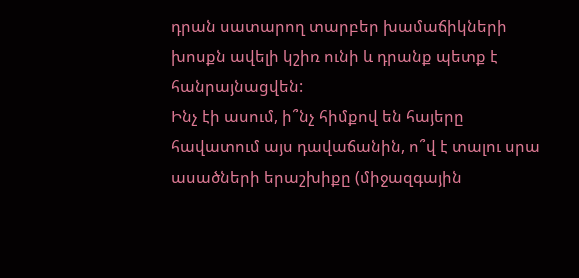դրան սատարող տարբեր խամաճիկների խոսքն ավելի կշիռ ունի և դրանք պետք է հանրայնացվեն:
Ինչ էի ասում, ի՞նչ հիմքով են հայերը հավատում այս դավաճանին, ո՞վ է տալու սրա ասածների երաշխիքը (միջազգային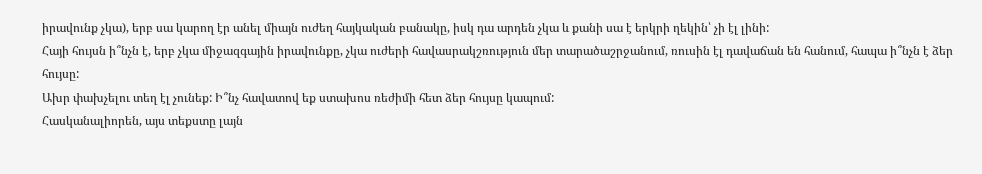իրավունք չկա), երբ սա կարող էր անել միայն ուժեղ հայկական բանակը, իսկ դա արդեն չկա և քանի սա է երկրի ղեկին՝ չի էլ լինի:
Հայի հույսն ի՞նչն է, երբ չկա միջազգային իրավունքը, չկա ուժերի հավասրակշռություն մեր տարածաշրջանում, ռուսին էլ դավաճան են հանում, հապա ի՞նչն է ձեր հույսը:
Ախր փախչելու տեղ էլ չունեք: Ի՞նչ հավատով եք ստախոս ռեժիմի հետ ձեր հույսը կապում:
Հասկանալիորեն, այս տեքստը լայն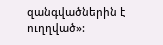զանգվածներին է ուղղված»: